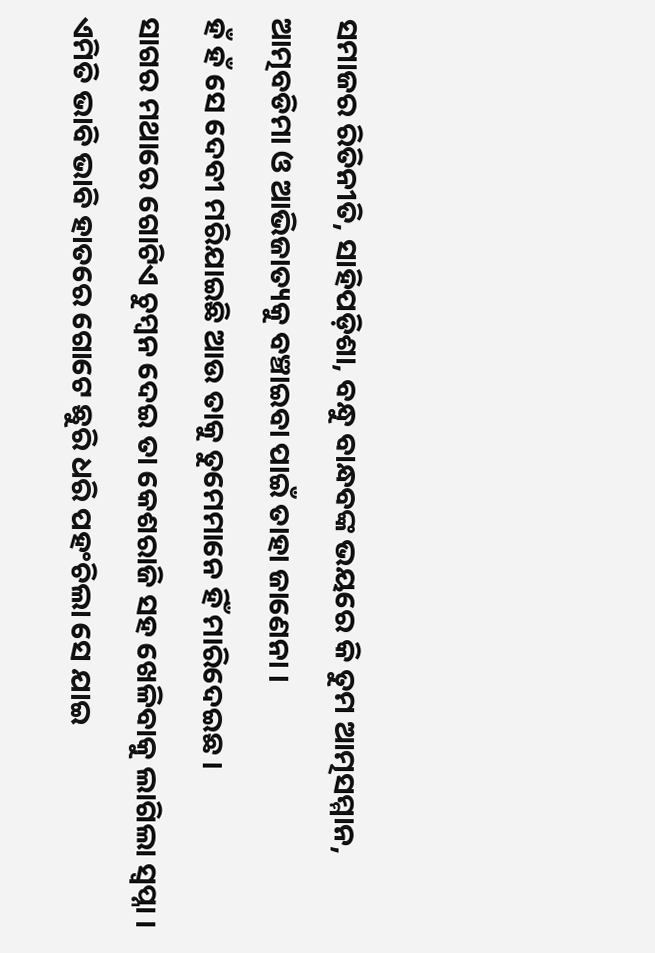ସମାଜର ରିତିନୀତି, ସାହିପଡ଼ିଶା, ବନ୍ଧୁ ବାନ୍ଧବଙ୍କ ଭୟରେ କି ତୁମ ଆତ୍ମସମ୍ମାନ, ଆତ୍ମବଡିମା ଓ ଆଭିଜାତ୍ୟକୁ ବଞ୍ଚାଇବା ପାଇଁ ତାହା ଜାଣେନା ।
ହଁ ହଁ ସେ ଦେବୀ ମରିଯାଇଛି ଆଉ ତାକୁ ତୁମେମାନେ ହିଁ ମାରିଦେଇଛ ।
ସାଗର ମଥାରେ ଗୋଟିଏ ଚୁମ୍ବନ ଦେଇ ତା କେଶରାଜି ସହ ଖେଳିବାକୁ ଲାଗିଲା ସ୍ୱପ୍ନା ।
ଏମିତି ଭାବି ଭାବି ହାତରେ ଗୋଟେ ଛୁରି ଧରି ପହଂଚିଲା ସେ ଯାଇ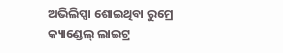ଅଭିଲିପ୍ସା ଶୋଇଥିବା ରୁମ୍ରେ
କ୍ୟାଣ୍ଡେଲ୍ ଲାଇଟ୍ର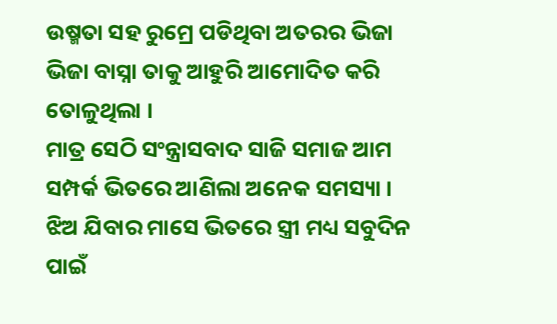ଉଷ୍ମତା ସହ ରୁମ୍ରେ ପଡିଥିବା ଅତରର ଭିଜା ଭିଜା ବାସ୍ନା ତାକୁ ଆହୁରି ଆମୋଦିତ କରି ତୋଳୁଥିଲା ।
ମାତ୍ର ସେଠି ସଂନ୍ତ୍ରାସବାଦ ସାଜି ସମାଜ ଆମ ସମ୍ପର୍କ ଭିତରେ ଆଣିଲା ଅନେକ ସମସ୍ୟା ।
ଝିଅ ଯିବାର ମାସେ ଭିତରେ ସ୍ତ୍ରୀ ମଧ୍ୟ ସବୁଦିନ ପାଇଁ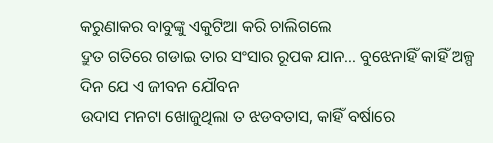କରୁଣାକର ବାବୁଙ୍କୁ ଏକୁଟିଆ କରି ଚାଲିଗଲେ
ଦ୍ରୁତ ଗତିରେ ଗଡାଇ ତାର ସଂସାର ରୂପକ ଯାନ... ବୁଝେନାହିଁ କାହିଁ ଅଳ୍ପ ଦିନ ଯେ ଏ ଜୀବନ ଯୌବନ
ଉଦାସ ମନଟା ଖୋଜୁଥିଲା ତ ଝଡବତାସ, କାହିଁ ବର୍ଷାରେ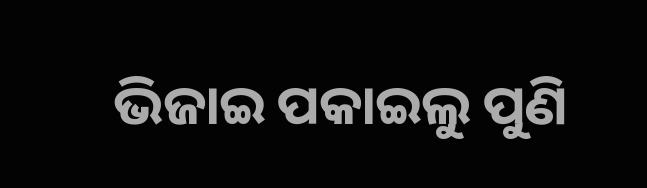ଭିଜାଇ ପକାଇଲୁ ପୁଣି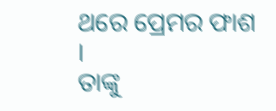ଥରେ ପ୍ରେମର ଫାଶ ।
ତାଙ୍କୁ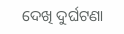ଦେଖି ଦୁର୍ଘଟଣା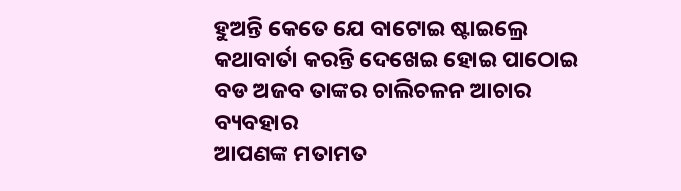ହୁଅନ୍ତି କେତେ ଯେ ବାଟୋଇ ଷ୍ଟାଇଲ୍ରେ କଥାବାର୍ତା କରନ୍ତି ଦେଖେଇ ହୋଇ ପାଠୋଇ ବଡ ଅଜବ ତାଙ୍କର ଚାଲିଚଳନ ଆଚାର ବ୍ୟବହାର
ଆପଣଙ୍କ ମତାମତ